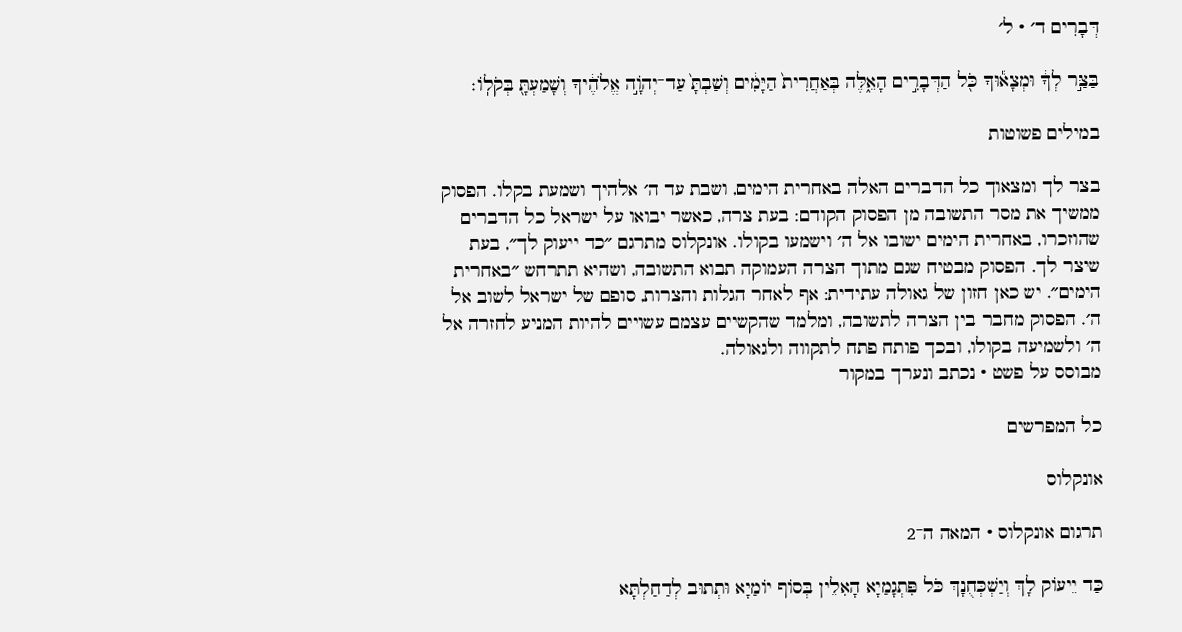דְּבָרִים ד׳ · ל׳

בַּצַּ֣ר לְךָ֔ וּמְצָא֕וּךָ כֹּ֖ל הַדְּבָרִ֣ים הָאֵ֑לֶּה בְּאַחֲרִית֙ הַיָּמִ֔ים וְשַׁבְתָּ֙ עַד־יְהֹוָ֣ה אֱלֹהֶ֔יךָ וְשָׁמַעְתָּ֖ בְּקֹלֽוֹ׃

במילים פשוטות

בצר לך ומצאוך כל הדברים האלה באחרית הימים, ושבת עד ה׳ אלהיך ושמעת בקלו. הפסוק ממשיך את מסר התשובה מן הפסוק הקודם: בעת צרה, כאשר יבואו על ישראל כל הדברים שהוזכרו, באחרית הימים ישובו אל ה׳ וישמעו בקולו. אונקלוס מתרגם ״כד ייעוק לך״, בעת שיצר לך. הפסוק מבטיח שגם מתוך הצרה העמוקה תבוא התשובה, ושהיא תתרחש ״באחרית הימים״. יש כאן חזון של גאולה עתידית: אף לאחר הגלות והצרות, סופם של ישראל לשוב אל ה׳. הפסוק מחבר בין הצרה לתשובה, ומלמד שהקשיים עצמם עשויים להיות המניע לחזרה אל ה׳ ולשמיעה בקולו, ובכך פותח פתח לתקווה ולגאולה.
מבוסס על פשט · נכתב ונערך במקור

כל המפרשים

אונקלוס

תרגום אונקלוס · המאה ה־2

כַּד יֵיעוֹק לָךְ וְיַשְׁכְּחֻנָךְ כֹּל פִּתְגָמַיָא הָאִלֵין בְּסוֹף יוֹמַיָא וּתְתוּב לְדַחַלְתָּא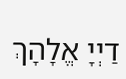דַיְיָ אֱלָהָךְ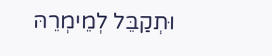וּתְקַבֵּל לְמֵימְרֵהּ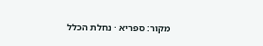מקור: ספריא · נחלת הכלל